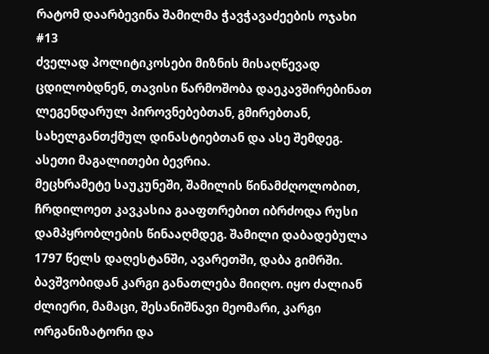რატომ დაარბევინა შამილმა ჭავჭავაძეების ოჯახი #13
ძველად პოლიტიკოსები მიზნის მისაღწევად ცდილობდნენ, თავისი წარმოშობა დაეკავშირებინათ ლეგენდარულ პიროვნებებთან, გმირებთან, სახელგანთქმულ დინასტიებთან და ასე შემდეგ. ასეთი მაგალითები ბევრია.
მეცხრამეტე საუკუნეში, შამილის წინამძღოლობით, ჩრდილოეთ კავკასია გააფთრებით იბრძოდა რუსი დამპყრობლების წინააღმდეგ. შამილი დაბადებულა 1797 წელს დაღესტანში, ავარეთში, დაბა გიმრში. ბავშვობიდან კარგი განათლება მიიღო. იყო ძალიან ძლიერი, მამაცი, შესანიშნავი მეომარი, კარგი ორგანიზატორი და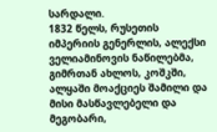სარდალი.
1832 წელს, რუსეთის იმპერიის გენერლის, ალექსი ველიამინოვის ნაწილებმა, გიმრთან ახლოს, კოშკში, ალყაში მოაქციეს შამილი და მისი მასწავლებელი და მეგობარი,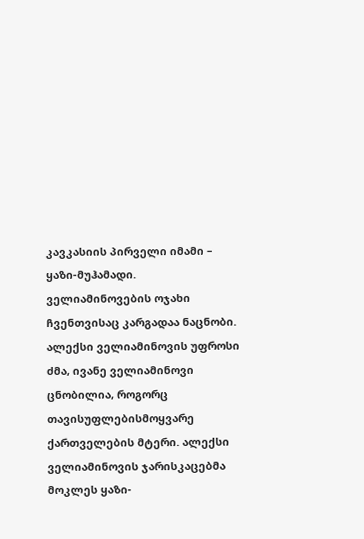კავკასიის პირველი იმამი – ყაზი-მუჰამადი. ველიამინოვების ოჯახი ჩვენთვისაც კარგადაა ნაცნობი. ალექსი ველიამინოვის უფროსი ძმა, ივანე ველიამინოვი ცნობილია, როგორც თავისუფლებისმოყვარე ქართველების მტერი. ალექსი ველიამინოვის ჯარისკაცებმა მოკლეს ყაზი-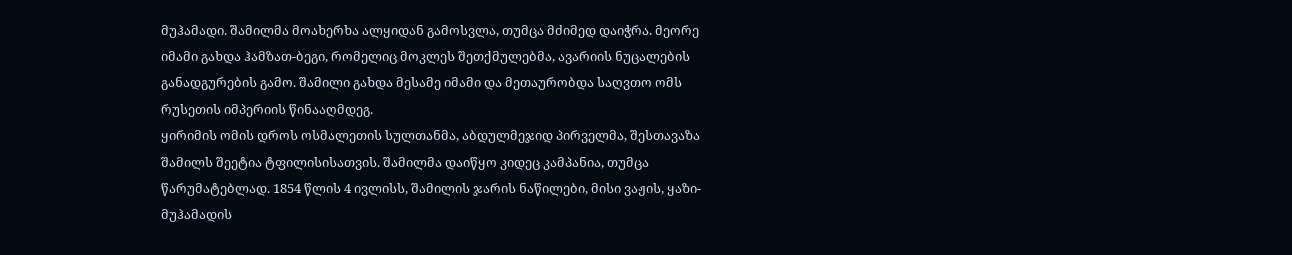მუჰამადი. შამილმა მოახერხა ალყიდან გამოსვლა, თუმცა მძიმედ დაიჭრა. მეორე იმამი გახდა ჰამზათ-ბეგი, რომელიც მოკლეს შეთქმულებმა, ავარიის ნუცალების განადგურების გამო. შამილი გახდა მესამე იმამი და მეთაურობდა საღვთო ომს რუსეთის იმპერიის წინააღმდეგ.
ყირიმის ომის დროს ოსმალეთის სულთანმა, აბდულმეჯიდ პირველმა, შესთავაზა შამილს შეეტია ტფილისისათვის. შამილმა დაიწყო კიდეც კამპანია, თუმცა წარუმატებლად. 1854 წლის 4 ივლისს, შამილის ჯარის ნაწილები, მისი ვაჟის, ყაზი-მუჰამადის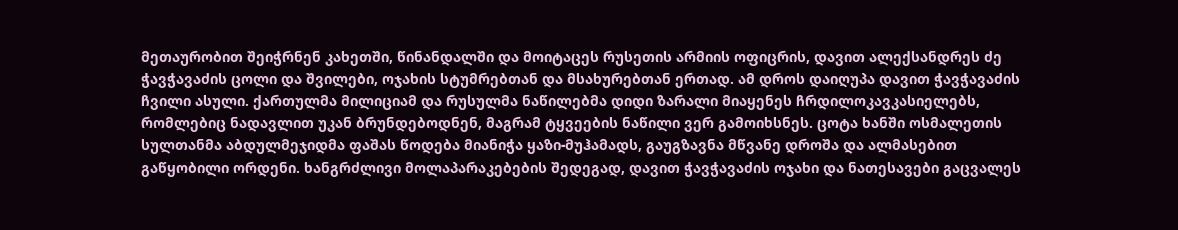მეთაურობით შეიჭრნენ კახეთში, წინანდალში და მოიტაცეს რუსეთის არმიის ოფიცრის, დავით ალექსანდრეს ძე ჭავჭავაძის ცოლი და შვილები, ოჯახის სტუმრებთან და მსახურებთან ერთად. ამ დროს დაიღუპა დავით ჭავჭავაძის ჩვილი ასული. ქართულმა მილიციამ და რუსულმა ნაწილებმა დიდი ზარალი მიაყენეს ჩრდილოკავკასიელებს, რომლებიც ნადავლით უკან ბრუნდებოდნენ, მაგრამ ტყვეების ნაწილი ვერ გამოიხსნეს. ცოტა ხანში ოსმალეთის სულთანმა აბდულმეჯიდმა ფაშას წოდება მიანიჭა ყაზი-მუჰამადს, გაუგზავნა მწვანე დროშა და ალმასებით გაწყობილი ორდენი. ხანგრძლივი მოლაპარაკებების შედეგად, დავით ჭავჭავაძის ოჯახი და ნათესავები გაცვალეს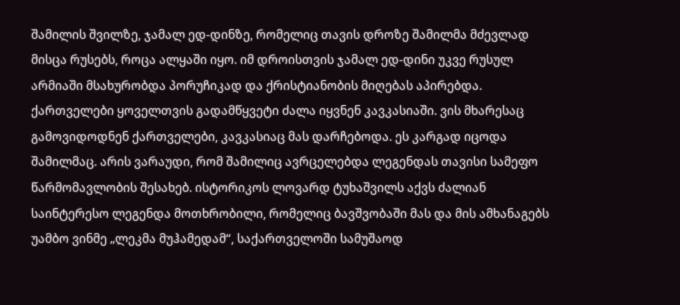შამილის შვილზე, ჯამალ ედ-დინზე, რომელიც თავის დროზე შამილმა მძევლად მისცა რუსებს, როცა ალყაში იყო. იმ დროისთვის ჯამალ ედ-დინი უკვე რუსულ არმიაში მსახურობდა პორუჩიკად და ქრისტიანობის მიღებას აპირებდა.
ქართველები ყოველთვის გადამწყვეტი ძალა იყვნენ კავკასიაში. ვის მხარესაც გამოვიდოდნენ ქართველები, კავკასიაც მას დარჩებოდა. ეს კარგად იცოდა შამილმაც. არის ვარაუდი, რომ შამილიც ავრცელებდა ლეგენდას თავისი სამეფო წარმომავლობის შესახებ. ისტორიკოს ლოვარდ ტუხაშვილს აქვს ძალიან საინტერესო ლეგენდა მოთხრობილი, რომელიც ბავშვობაში მას და მის ამხანაგებს უამბო ვინმე „ლეკმა მუჰამედამ“, საქართველოში სამუშაოდ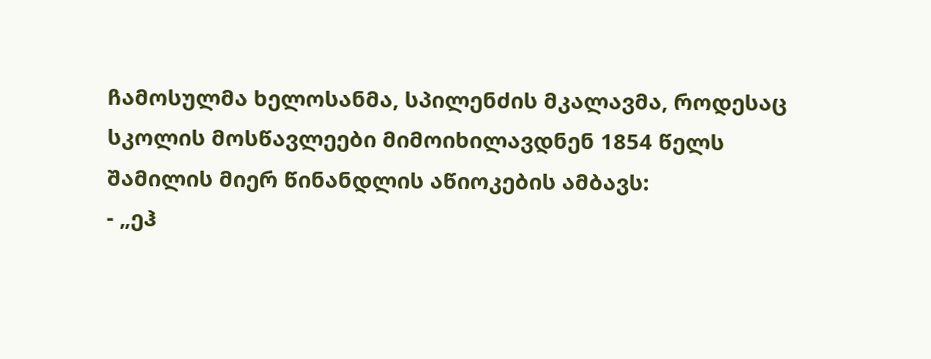ჩამოსულმა ხელოსანმა, სპილენძის მკალავმა, როდესაც სკოლის მოსწავლეები მიმოიხილავდნენ 1854 წელს შამილის მიერ წინანდლის აწიოკების ამბავს:
- „ეჰ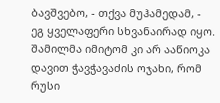ბავშვებო, - თქვა მუჰამედამ, - ეგ ყველაფერი სხვანაირად იყო. შამილმა იმიტომ კი არ ააწიოკა დავით ჭავჭავაძის ოჯახი, რომ რუსი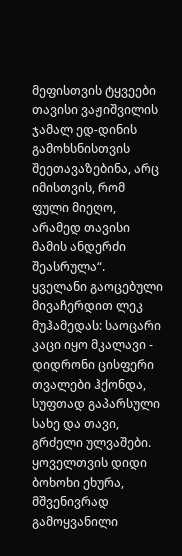მეფისთვის ტყვეები თავისი ვაჟიშვილის ჯამალ ედ-დინის გამოხსნისთვის შეეთავაზებინა, არც იმისთვის, რომ ფული მიეღო, არამედ თავისი მამის ანდერძი შეასრულა“.
ყველანი გაოცებული მივაჩერდით ლეკ მუჰამედას: საოცარი კაცი იყო მკალავი - დიდრონი ცისფერი თვალები ჰქონდა, სუფთად გაპარსული სახე და თავი, გრძელი ულვაშები. ყოველთვის დიდი ბოხოხი ეხურა, მშვენივრად გამოყვანილი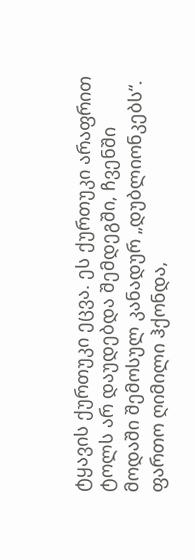ტყავის ქურთუკი ეცვა. ეს ქურთუკი არაფრით ტოლს არ დაუდებდა შემდეგში, ჩვენში მოდაში შემოსულ კანადურ „დუბლიონკებს“. ფართო ღიმილი ჰქონდა,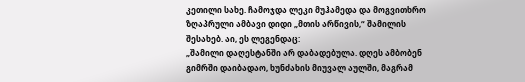კეთილი სახე. ჩამოჯდა ლეკი მუჰამედა და მოგვითხრო ზღაპრული ამბავი დიდი „მთის არწივის,“ შამილის შესახებ. აი, ეს ლეგენდაც:
„შამილი დაღესტანში არ დაბადებულა. დღეს ამბობენ გიმრში დაიბადაო, ხუნძახის მიუვალ აულში, მაგრამ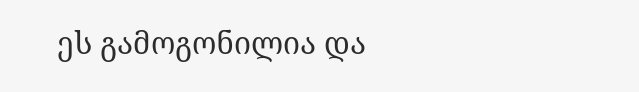ეს გამოგონილია და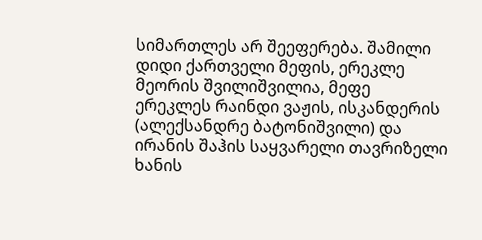სიმართლეს არ შეეფერება. შამილი დიდი ქართველი მეფის, ერეკლე მეორის შვილიშვილია, მეფე ერეკლეს რაინდი ვაჟის, ისკანდერის (ალექსანდრე ბატონიშვილი) და ირანის შაჰის საყვარელი თავრიზელი ხანის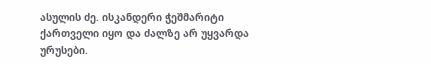ასულის ძე. ისკანდერი ჭეშმარიტი ქართველი იყო და ძალზე არ უყვარდა ურუსები.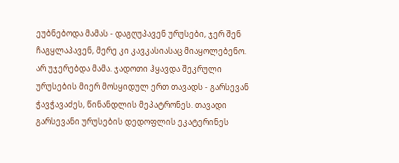ეუბნებოდა მამას - დაგღუპავენ ურუსები, ჯერ შენ ჩაგყლაპავენ, მერე კი კავკასიასაც მიაყოლებენო. არ უჯერებდა მამა. ჯადოთი ჰყავდა შეკრული ურუსების მიერ მოსყიდულ ერთ თავადს - გარსევან ჭავჭავაძეს, წინანდლის მეპატრონეს. თავადი გარსევანი ურუსების დედოფლის ეკატერინეს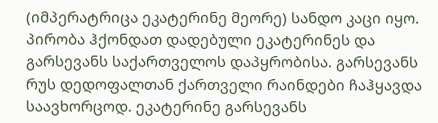(იმპერატრიცა ეკატერინე მეორე) სანდო კაცი იყო. პირობა ჰქონდათ დადებული ეკატერინეს და გარსევანს საქართველოს დაპყრობისა. გარსევანს რუს დედოფალთან ქართველი რაინდები ჩაჰყავდა საავხორცოდ. ეკატერინე გარსევანს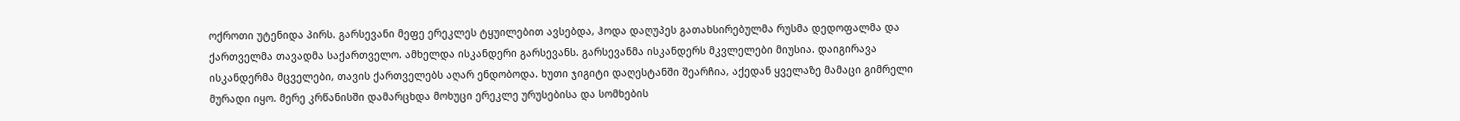ოქროთი უტენიდა პირს. გარსევანი მეფე ერეკლეს ტყუილებით ავსებდა, ჰოდა დაღუპეს გათახსირებულმა რუსმა დედოფალმა და ქართველმა თავადმა საქართველო. ამხელდა ისკანდერი გარსევანს. გარსევანმა ისკანდერს მკვლელები მიუსია. დაიგირავა ისკანდერმა მცველები, თავის ქართველებს აღარ ენდობოდა. ხუთი ჯიგიტი დაღესტანში შეარჩია, აქედან ყველაზე მამაცი გიმრელი მურადი იყო. მერე კრწანისში დამარცხდა მოხუცი ერეკლე ურუსებისა და სომხების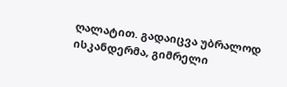ღალატით. გადაიცვა უბრალოდ ისკანდერმა, გიმრელი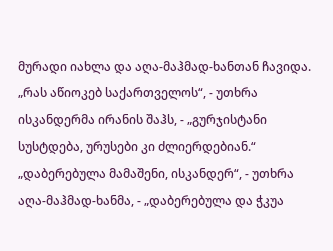მურადი იახლა და აღა-მაჰმად-ხანთან ჩავიდა.
„რას აწიოკებ საქართველოს“, - უთხრა ისკანდერმა ირანის შაჰს, - „გურჯისტანი სუსტდება, ურუსები კი ძლიერდებიან.“
„დაბერებულა მამაშენი, ისკანდერ“, - უთხრა აღა-მაჰმად-ხანმა, - „დაბერებულა და ჭკუა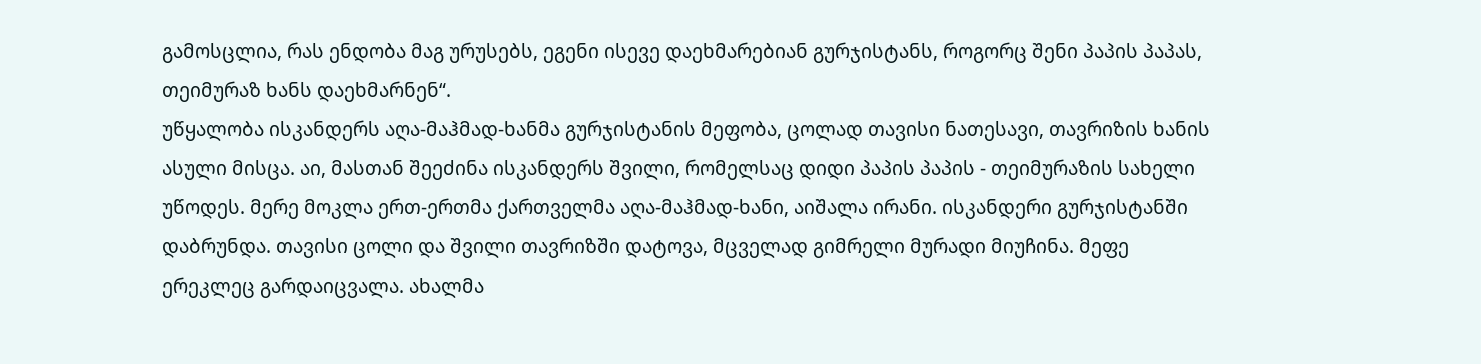გამოსცლია, რას ენდობა მაგ ურუსებს, ეგენი ისევე დაეხმარებიან გურჯისტანს, როგორც შენი პაპის პაპას, თეიმურაზ ხანს დაეხმარნენ“.
უწყალობა ისკანდერს აღა-მაჰმად-ხანმა გურჯისტანის მეფობა, ცოლად თავისი ნათესავი, თავრიზის ხანის ასული მისცა. აი, მასთან შეეძინა ისკანდერს შვილი, რომელსაც დიდი პაპის პაპის - თეიმურაზის სახელი უწოდეს. მერე მოკლა ერთ-ერთმა ქართველმა აღა-მაჰმად-ხანი, აიშალა ირანი. ისკანდერი გურჯისტანში დაბრუნდა. თავისი ცოლი და შვილი თავრიზში დატოვა, მცველად გიმრელი მურადი მიუჩინა. მეფე ერეკლეც გარდაიცვალა. ახალმა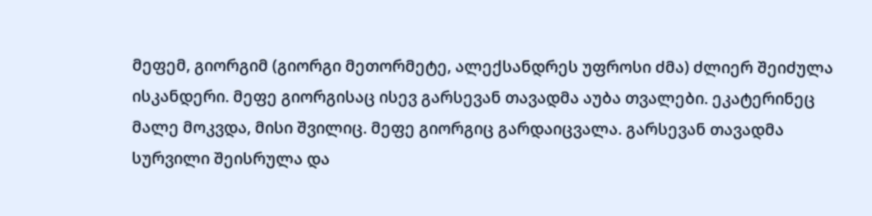მეფემ, გიორგიმ (გიორგი მეთორმეტე, ალექსანდრეს უფროსი ძმა) ძლიერ შეიძულა ისკანდერი. მეფე გიორგისაც ისევ გარსევან თავადმა აუბა თვალები. ეკატერინეც მალე მოკვდა, მისი შვილიც. მეფე გიორგიც გარდაიცვალა. გარსევან თავადმა სურვილი შეისრულა და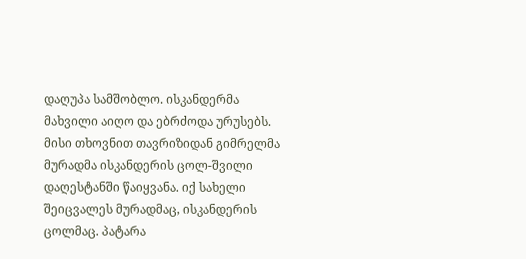დაღუპა სამშობლო. ისკანდერმა მახვილი აიღო და ებრძოდა ურუსებს. მისი თხოვნით თავრიზიდან გიმრელმა მურადმა ისკანდერის ცოლ-შვილი დაღესტანში წაიყვანა. იქ სახელი შეიცვალეს მურადმაც, ისკანდერის ცოლმაც. პატარა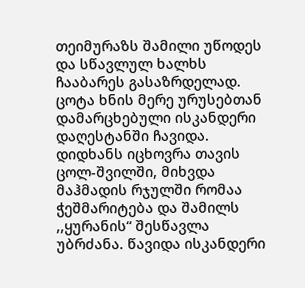თეიმურაზს შამილი უწოდეს და სწავლულ ხალხს ჩააბარეს გასაზრდელად. ცოტა ხნის მერე ურუსებთან დამარცხებული ისკანდერი დაღესტანში ჩავიდა. დიდხანს იცხოვრა თავის ცოლ-შვილში, მიხვდა მაჰმადის რჯულში რომაა ჭეშმარიტება და შამილს ,,ყურანის“ შესწავლა უბრძანა. წავიდა ისკანდერი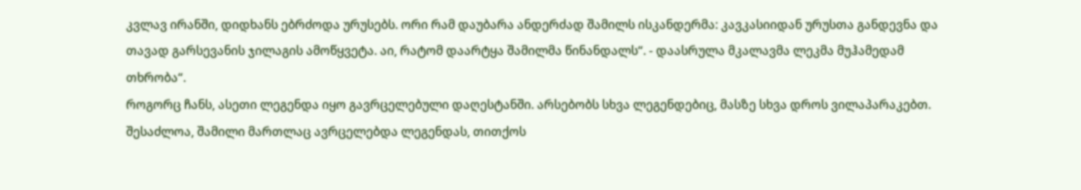კვლავ ირანში, დიდხანს ებრძოდა ურუსებს. ორი რამ დაუბარა ანდერძად შამილს ისკანდერმა: კავკასიიდან ურუსთა განდევნა და თავად გარსევანის ჯილაგის ამოწყვეტა. აი, რატომ დაარტყა შამილმა წინანდალს“. - დაასრულა მკალავმა ლეკმა მუჰამედამ თხრობა“.
როგორც ჩანს, ასეთი ლეგენდა იყო გავრცელებული დაღესტანში. არსებობს სხვა ლეგენდებიც, მასზე სხვა დროს ვილაპარაკებთ. შესაძლოა, შამილი მართლაც ავრცელებდა ლეგენდას, თითქოს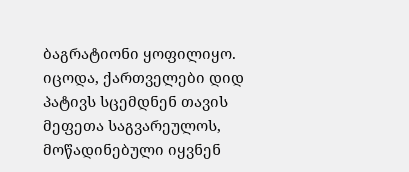ბაგრატიონი ყოფილიყო. იცოდა, ქართველები დიდ პატივს სცემდნენ თავის მეფეთა საგვარეულოს, მოწადინებული იყვნენ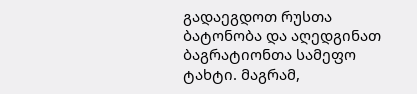გადაეგდოთ რუსთა ბატონობა და აღედგინათ ბაგრატიონთა სამეფო ტახტი. მაგრამ,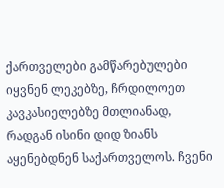ქართველები გამწარებულები იყვნენ ლეკებზე, ჩრდილოეთ კავკასიელებზე მთლიანად, რადგან ისინი დიდ ზიანს აყენებდნენ საქართველოს. ჩვენი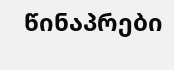წინაპრები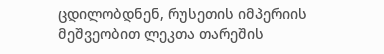ცდილობდნენ, რუსეთის იმპერიის მეშვეობით ლეკთა თარეშის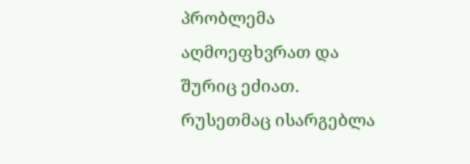პრობლემა აღმოეფხვრათ და შურიც ეძიათ.
რუსეთმაც ისარგებლა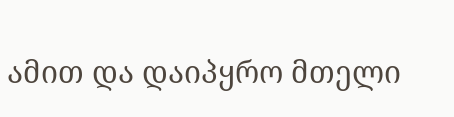ამით და დაიპყრო მთელი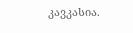კავკასია.